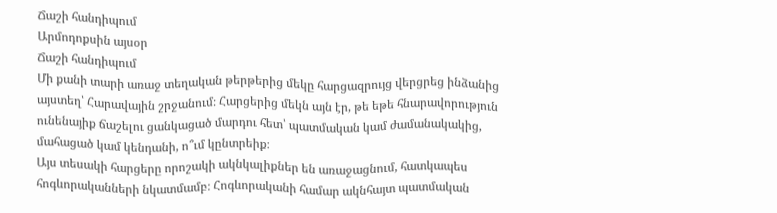Ճաշի հանդիպում
Արմոդոքսին այսօր
Ճաշի հանդիպում
Մի քանի տարի առաջ տեղական թերթերից մեկը հարցազրույց վերցրեց ինձանից այստեղ՝ Հարավային շրջանում։ Հարցերից մեկն այն էր, թե եթե հնարավորություն ունենայիք ճաշելու ցանկացած մարդու հետ՝ պատմական կամ ժամանակակից, մահացած կամ կենդանի, ո՞ւմ կընտրեիք։
Այս տեսակի հարցերը որոշակի ակնկալիքներ են առաջացնում, հատկապես հոգևորականների նկատմամբ։ Հոգևորականի համար ակնհայտ պատմական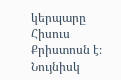կերպարը Հիսուս Քրիստոսն է։ Նույնիսկ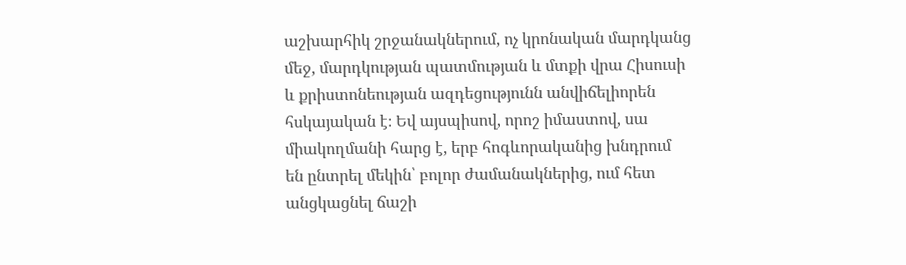աշխարհիկ շրջանակներում, ոչ կրոնական մարդկանց մեջ, մարդկության պատմության և մտքի վրա Հիսուսի և քրիստոնեության ազդեցությունն անվիճելիորեն հսկայական է։ Եվ այսպիսով, որոշ իմաստով, սա միակողմանի հարց է, երբ հոգևորականից խնդրում են ընտրել մեկին՝ բոլոր ժամանակներից, ում հետ անցկացնել ճաշի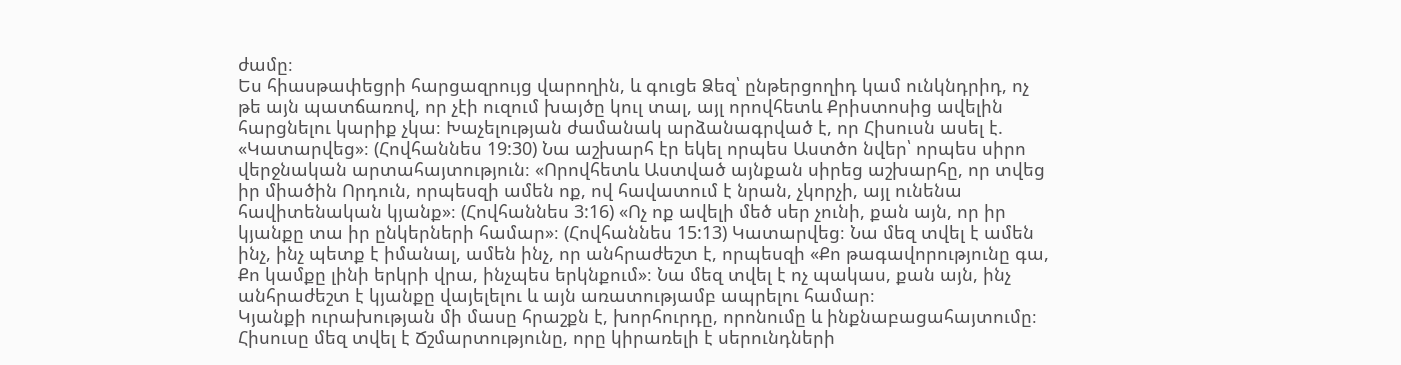ժամը։
Ես հիասթափեցրի հարցազրույց վարողին, և գուցե Ձեզ՝ ընթերցողիդ կամ ունկնդրիդ, ոչ թե այն պատճառով, որ չէի ուզում խայծը կուլ տալ, այլ որովհետև Քրիստոսից ավելին հարցնելու կարիք չկա։ Խաչելության ժամանակ արձանագրված է, որ Հիսուսն ասել է. «Կատարվեց»։ (Հովհաննես 19:30) Նա աշխարհ էր եկել որպես Աստծո նվեր՝ որպես սիրո վերջնական արտահայտություն։ «Որովհետև Աստված այնքան սիրեց աշխարհը, որ տվեց իր միածին Որդուն, որպեսզի ամեն ոք, ով հավատում է նրան, չկորչի, այլ ունենա հավիտենական կյանք»։ (Հովհաննես 3:16) «Ոչ ոք ավելի մեծ սեր չունի, քան այն, որ իր կյանքը տա իր ընկերների համար»։ (Հովհաննես 15:13) Կատարվեց։ Նա մեզ տվել է ամեն ինչ, ինչ պետք է իմանալ, ամեն ինչ, որ անհրաժեշտ է, որպեսզի «Քո թագավորությունը գա, Քո կամքը լինի երկրի վրա, ինչպես երկնքում»։ Նա մեզ տվել է ոչ պակաս, քան այն, ինչ անհրաժեշտ է կյանքը վայելելու և այն առատությամբ ապրելու համար։
Կյանքի ուրախության մի մասը հրաշքն է, խորհուրդը, որոնումը և ինքնաբացահայտումը։ Հիսուսը մեզ տվել է Ճշմարտությունը, որը կիրառելի է սերունդների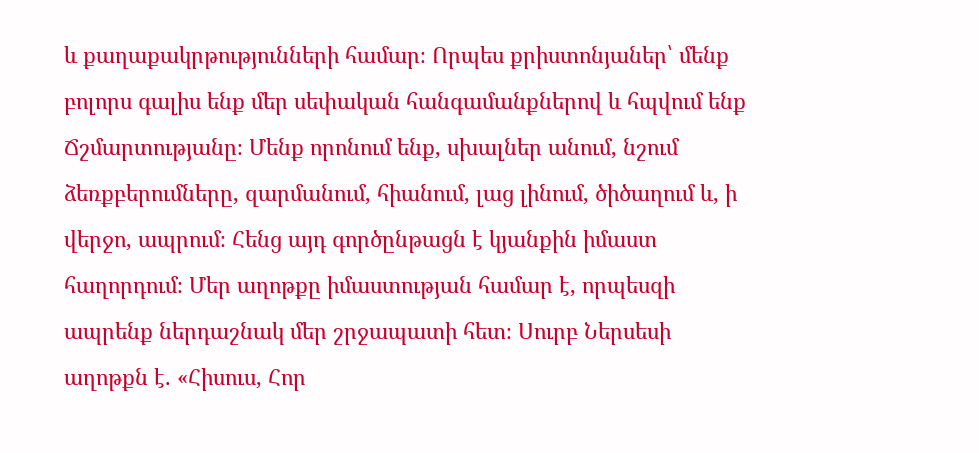և քաղաքակրթությունների համար։ Որպես քրիստոնյաներ՝ մենք բոլորս գալիս ենք մեր սեփական հանգամանքներով և հպվում ենք Ճշմարտությանը։ Մենք որոնում ենք, սխալներ անում, նշում ձեռքբերումները, զարմանում, հիանում, լաց լինում, ծիծաղում և, ի վերջո, ապրում։ Հենց այդ գործընթացն է կյանքին իմաստ հաղորդում։ Մեր աղոթքը իմաստության համար է, որպեսզի ապրենք ներդաշնակ մեր շրջապատի հետ։ Սուրբ Ներսեսի աղոթքն է. «Հիսուս, Հոր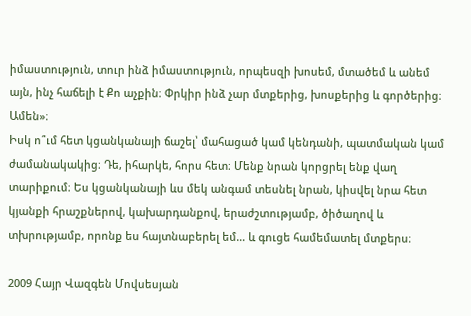իմաստություն, տուր ինձ իմաստություն, որպեսզի խոսեմ, մտածեմ և անեմ այն, ինչ հաճելի է Քո աչքին։ Փրկիր ինձ չար մտքերից, խոսքերից և գործերից։ Ամեն»։
Իսկ ո՞ւմ հետ կցանկանայի ճաշել՝ մահացած կամ կենդանի, պատմական կամ ժամանակակից։ Դե, իհարկե, հորս հետ։ Մենք նրան կորցրել ենք վաղ տարիքում։ Ես կցանկանայի ևս մեկ անգամ տեսնել նրան, կիսվել նրա հետ կյանքի հրաշքներով, կախարդանքով, երաժշտությամբ, ծիծաղով և տխրությամբ, որոնք ես հայտնաբերել եմ… և գուցե համեմատել մտքերս։

2009 Հայր Վազգեն Մովսեսյան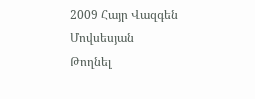2009 Հայր Վազգեն Մովսեսյան
Թողնել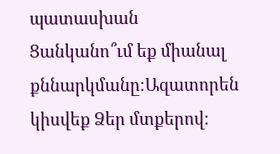պատասխան
Ցանկանո՞ւմ եք միանալ քննարկմանը։Ազատորեն կիսվեք Ձեր մտքերով։